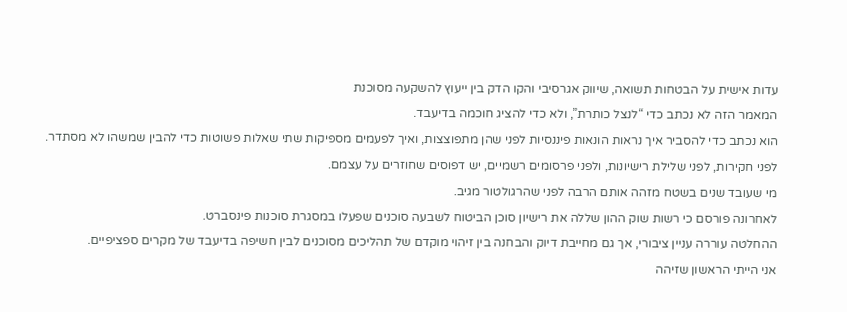עדות אישית על הבטחות תשואה, שיווק אגרסיבי והקו הדק בין ייעוץ להשקעה מסוכנת
המאמר הזה לא נכתב כדי “לנצל כותרת”, ולא כדי להציג חוכמה בדיעבד.
הוא נכתב כדי להסביר איך נראות הונאות פיננסיות לפני שהן מתפוצצות, ואיך לפעמים מספיקות שתי שאלות פשוטות כדי להבין שמשהו לא מסתדר.
לפני חקירות, לפני שלילת רישיונות, ולפני פרסומים רשמיים, יש דפוסים שחוזרים על עצמם.
מי שעובד שנים בשטח מזהה אותם הרבה לפני שהרגולטור מגיב.
לאחרונה פורסם כי רשות שוק ההון שללה את רישיון סוכן הביטוח לשבעה סוכנים שפעלו במסגרת סוכנות פינסברט.
ההחלטה עוררה עניין ציבורי, אך גם מחייבת דיוק והבחנה בין זיהוי מוקדם של תהליכים מסוכנים לבין חשיפה בדיעבד של מקרים ספציפיים.
אני הייתי הראשון שזיהה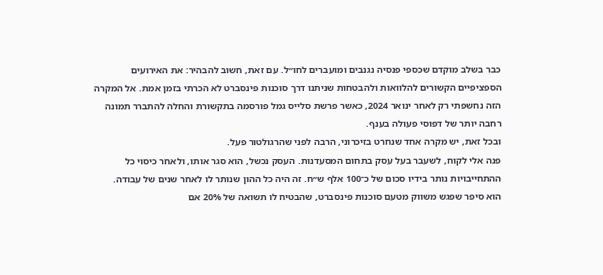כבר בשלב מוקדם שכספי פנסיה נגנבים ומועברים לחו״ל. עם זאת, חשוב להבהיר: את האירועים הספציפיים הקשורים להלוואות ולהבטחות שניתנו דרך סוכנות פינסברט לא הכרתי בזמן אמת. אל המקרה הזה נחשפתי רק לאחר ינואר 2024, כאשר פרשת סלייס גמל פורסמה בתקשורת והחלה להתברר תמונה רחבה יותר של דפוסי פעולה בענף.
ובכל זאת, יש מקרה אחד שנחרט בזיכרוני, הרבה לפני שהרגולטור פעל.
פנה אלי לקוח, לשעבר בעל עסק בתחום המסעדנות. העסק נכשל, הוא סגר אותו, ולאחר כיסוי כל ההתחייבויות נותר בידיו סכום של כ־100 אלף ש״ח. זה היה כל ההון שנותר לו לאחר שנים של עבודה.
הוא סיפר שפגש משווק מטעם סוכנות פינסברט, שהבטיח לו תשואה של 20% אם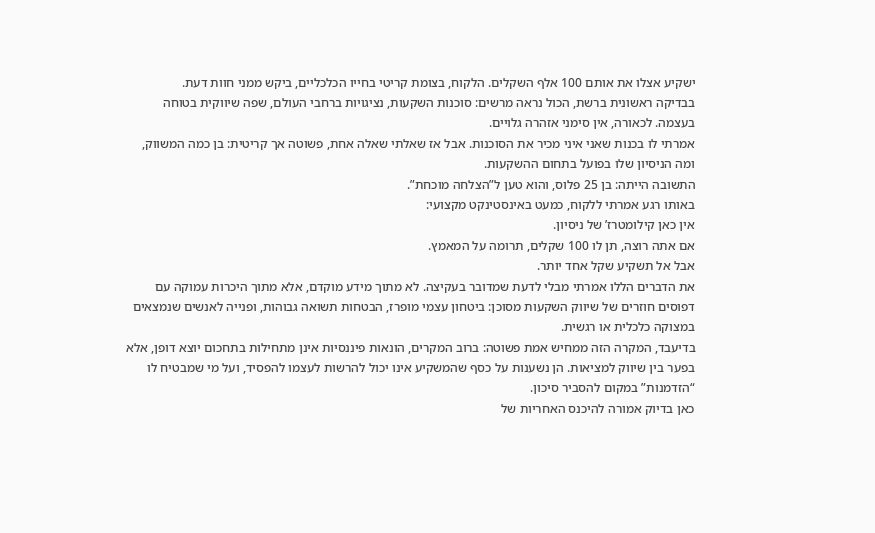ישקיע אצלו את אותם 100 אלף השקלים. הלקוח, בצומת קריטי בחייו הכלכליים, ביקש ממני חוות דעת.
בבדיקה ראשונית ברשת, הכול נראה מרשים: סוכנות השקעות, נציגויות ברחבי העולם, שפה שיווקית בטוחה בעצמה. לכאורה, אין סימני אזהרה גלויים.
אמרתי לו בכנות שאני איני מכיר את הסוכנות. אבל אז שאלתי שאלה אחת, פשוטה אך קריטית: בן כמה המשווק, ומה הניסיון שלו בפועל בתחום ההשקעות.
התשובה הייתה: בן 25 פלוס, והוא טען ל”הצלחה מוכחת”.
באותו רגע אמרתי ללקוח, כמעט באינסטינקט מקצועי:
אין כאן קילומטרז’ של ניסיון.
אם אתה רוצה, תן לו 100 שקלים, תרומה על המאמץ.
אבל אל תשקיע שקל אחד יותר.
את הדברים הללו אמרתי מבלי לדעת שמדובר בעקיצה. לא מתוך מידע מוקדם, אלא מתוך היכרות עמוקה עם דפוסים חוזרים של שיווק השקעות מסוכן: ביטחון עצמי מופרז, הבטחות תשואה גבוהות, ופנייה לאנשים שנמצאים במצוקה כלכלית או רגשית.
בדיעבד, המקרה הזה ממחיש אמת פשוטה: ברוב המקרים, הונאות פיננסיות אינן מתחילות בתחכום יוצא דופן, אלא בפער בין שיווק למציאות. הן נשענות על כסף שהמשקיע אינו יכול להרשות לעצמו להפסיד, ועל מי שמבטיח לו “הזדמנות” במקום להסביר סיכון.
כאן בדיוק אמורה להיכנס האחריות של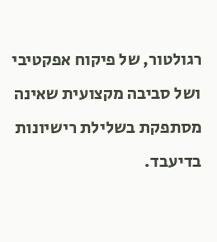רגולטור, של פיקוח אפקטיבי ושל סביבה מקצועית שאינה מסתפקת בשלילת רישיונות בדיעבד.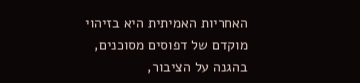האחריות האמיתית היא בזיהוי מוקדם של דפוסים מסוכנים, בהגנה על הציבור,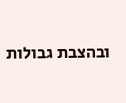ובהצבת גבולות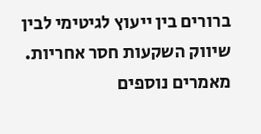ברורים בין ייעוץ לגיטימי לבין שיווק השקעות חסר אחריות.
מאמרים נוספים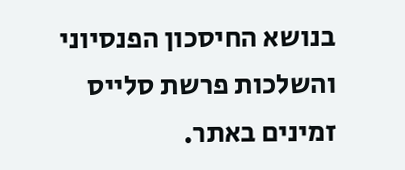בנושא החיסכון הפנסיוני והשלכות פרשת סלייס זמינים באתר.